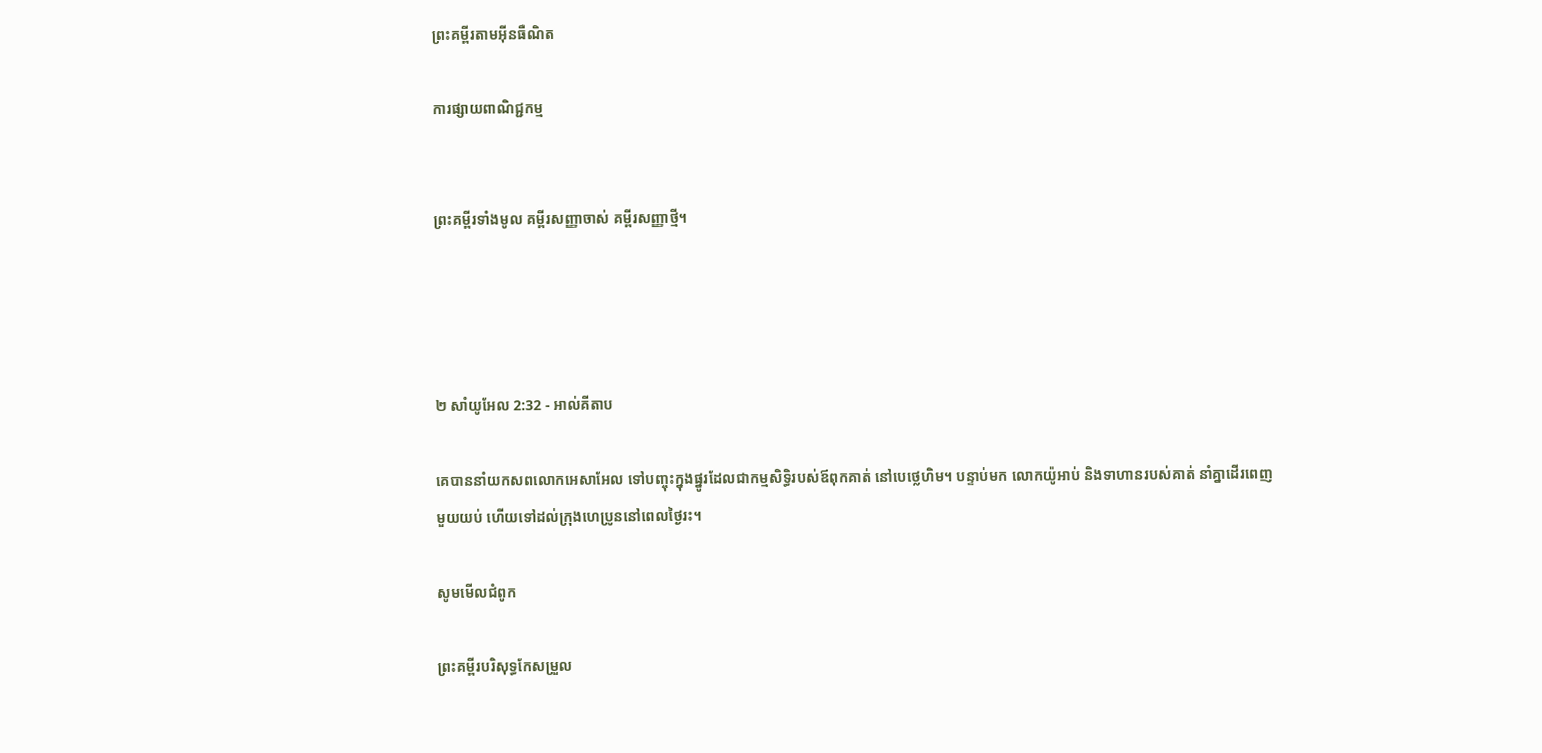ព្រះគម្ពីរតាមអ៊ីនធឺណិត

ការផ្សាយពាណិជ្ជកម្ម


ព្រះគម្ពីរទាំងមូល គម្ពីរសញ្ញាចាស់ គម្ពីរសញ្ញាថ្មី។




២ សាំ‌យូ‌អែល 2:32 - អាល់គីតាប

គេបាននាំយកសពលោកអេសា‌អែល ទៅបញ្ចុះក្នុងផ្នូរដែលជាកម្ម‌សិទ្ធិរបស់ឪពុកគាត់ នៅបេថ្លេ‌ហិម។ បន្ទាប់មក លោកយ៉ូអាប់ និងទាហានរបស់គាត់ នាំគ្នាដើរពេញមួយយប់ ហើយទៅដល់ក្រុងហេប្រូននៅពេលថ្ងៃរះ។

សូមមើលជំពូក

ព្រះគម្ពីរបរិសុទ្ធកែសម្រួល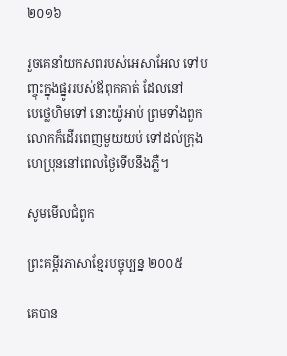២០១៦

រួចគេនាំយកសពរបស់អេ‌សា‌អែល ទៅបញ្ចុះក្នុងផ្នូររបស់ឪពុកគាត់ ដែលនៅបេ‌ថ្លេ‌ហិមទៅ នោះយ៉ូអាប់ ព្រមទាំងពួកលោកក៏ដើរពេញមួយយប់ ទៅដល់ក្រុងហេប្រុននៅពេលថ្ងៃទើបនឹងភ្លឺ។

សូមមើលជំពូក

ព្រះគម្ពីរភាសាខ្មែរបច្ចុប្បន្ន ២០០៥

គេបាន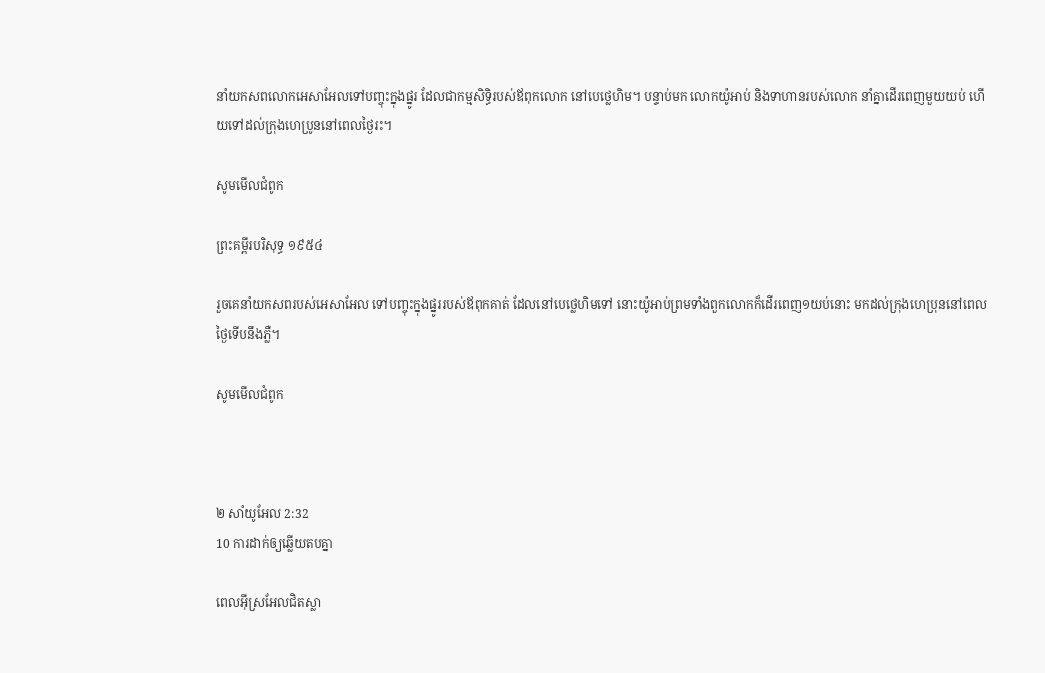នាំយកសពលោកអេសា‌អែលទៅបញ្ចុះក្នុងផ្នូរ ដែលជាកម្មសិទ្ធិរបស់ឪពុកលោក នៅបេថ្លេ‌ហិម។ បន្ទាប់មក លោកយ៉ូអាប់ និងទាហានរបស់លោក នាំគ្នាដើរពេញមួយយប់ ហើយទៅដល់ក្រុងហេប្រូននៅពេលថ្ងៃរះ។

សូមមើលជំពូក

ព្រះគម្ពីរបរិសុទ្ធ ១៩៥៤

រួចគេនាំយកសពរបស់អេសា‌អែល ទៅបញ្ចុះក្នុងផ្នូររបស់ឪពុកគាត់ ដែលនៅបេថ្លេ‌ហិមទៅ នោះយ៉ូអាប់ព្រមទាំងពួកលោកក៏ដើរពេញ១យប់នោះ មកដល់ក្រុងហេប្រុននៅពេលថ្ងៃទើបនឹងភ្លឺ។

សូមមើលជំពូក



២ សាំ‌យូ‌អែល 2:32
10 ការដាក់ឲ្យឆ្លើយតបគ្នា

ពេលអ៊ីស្រ‌អែលជិតស្លា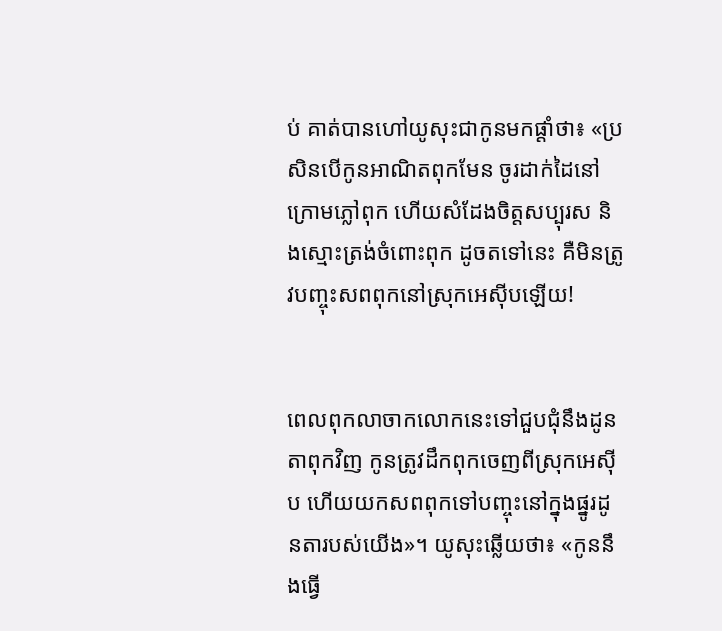ប់ គាត់បានហៅយូសុះជាកូនមកផ្ដាំថា៖ «ប្រសិនបើកូនអាណិតពុកមែន ចូរដាក់ដៃនៅក្រោមភ្លៅពុក ហើយសំដែងចិត្តសប្បុរស និងស្មោះត្រង់ចំពោះពុក ដូចតទៅនេះ គឺមិនត្រូវបញ្ចុះសពពុកនៅស្រុកអេស៊ីបឡើយ!


ពេលពុកលាចាកលោកនេះទៅជួបជុំនឹងដូនតាពុកវិញ កូនត្រូវដឹកពុកចេញពីស្រុកអេស៊ីប ហើយយកសពពុកទៅបញ្ចុះនៅក្នុងផ្នូរដូនតារបស់យើង»។ យូសុះឆ្លើយថា៖ «កូននឹងធ្វើ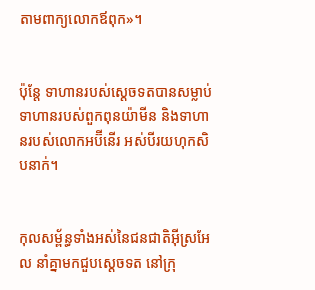តាមពាក្យលោកឪពុក»។


ប៉ុន្តែ ទាហានរបស់ស្តេចទតបានសម្លាប់ទាហានរបស់ពួកពុន‌យ៉ាមីន និងទាហានរបស់លោកអប៊ី‌នើរ អស់បីរយហុក‌សិបនាក់។


កុល‌សម្ព័ន្ធទាំងអស់នៃជន‌ជាតិអ៊ីស្រ‌អែល នាំគ្នាមកជួបស្តេចទត នៅក្រុ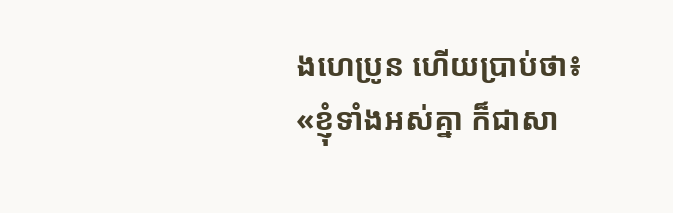ងហេ‌ប្រូន ហើយប្រាប់ថា៖ «ខ្ញុំទាំងអស់គ្នា ក៏ជាសា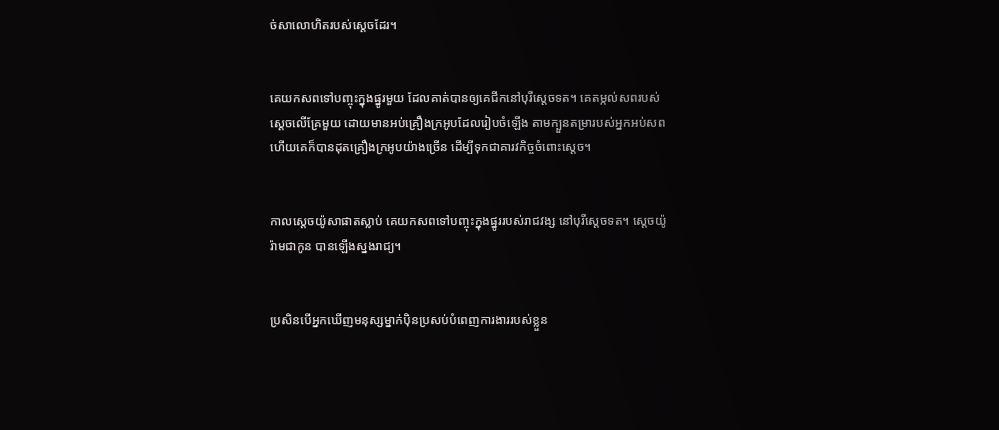ច់សាលោហិតរបស់ស្តេចដែរ។


គេយកសពទៅបញ្ចុះក្នុងផ្នូរមួយ ដែលគាត់បានឲ្យគេជីកនៅបុរីស្តេចទត។ គេតម្កល់សពរបស់ស្តេចលើគ្រែមួយ ដោយមានអប់គ្រឿងក្រអូបដែលរៀប‌ចំឡើង តាមក្បួនតម្រារបស់អ្នកអប់សព ហើយគេក៏បានដុតគ្រឿងក្រអូបយ៉ាងច្រើន ដើម្បីទុកជាគារវ‌កិច្ចចំពោះស្តេច។


កាលស្តេចយ៉ូសា‌ផាតស្លាប់ គេយកសពទៅបញ្ចុះក្នុងផ្នូររបស់រាជ‌វង្ស នៅបុរីស្តេចទត។ ស្តេចយ៉ូរ៉ាមជាកូន បានឡើងស្នងរាជ្យ។


ប្រសិនបើអ្នកឃើញមនុស្សម្នាក់ប៉ិន‌ប្រសប់បំពេញការ‌ងាររបស់ខ្លួន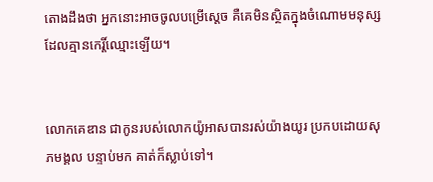តោងដឹងថា អ្នកនោះអាចចូលបម្រើស្ដេច គឺគេមិនស្ថិតក្នុងចំណោមមនុស្សដែលគ្មានកេរ្តិ៍ឈ្មោះឡើយ។


លោកគេឌាន ជាកូនរបស់លោកយ៉ូអាសបានរស់យ៉ាងយូរ ប្រកបដោយសុភ‌មង្គល បន្ទាប់មក គាត់ក៏ស្លាប់ទៅ។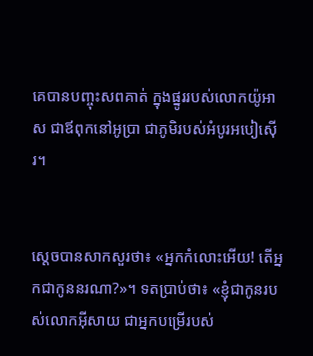គេបានបញ្ចុះសពគាត់ ក្នុងផ្នូររបស់លោកយ៉ូអាស ជាឪពុកនៅអូប្រា ជាភូមិរបស់អំបូរអបៀ‌ស៊ើរ។


ស្តេចបានសាកសួរថា៖ «អ្នកកំលោះអើយ! តើអ្នកជាកូននរណា?»។ ទតប្រាប់ថា៖ «ខ្ញុំជាកូនរបស់លោកអ៊ីសាយ ជាអ្នកបម្រើរបស់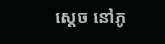ស្តេច នៅភូ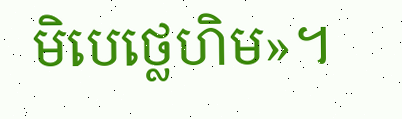មិបេថ្លេ‌ហិម»។